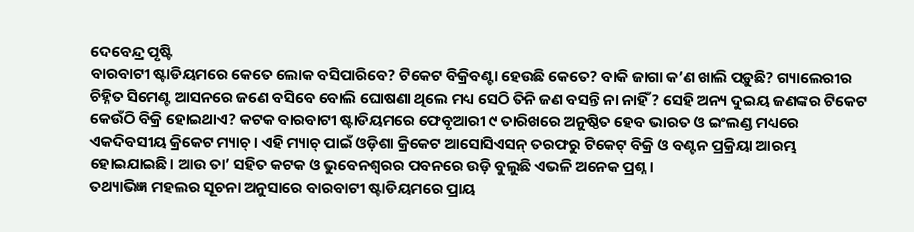ଦେବେନ୍ଦ୍ର ପୃଷ୍ଟି
ବାରବାଟୀ ଷ୍ଟାଡିୟମରେ କେତେ ଲୋକ ବସିପାରିବେ? ଟିକେଟ ବିକ୍ରିବଣ୍ଟା ହେଉଛି କେତେ? ବାକି ଜାଗା କ’ଣ ଖାଲି ପଡ଼ୁଛି? ଗ୍ୟାଲେରୀର ଚିହ୍ନିତ ସିମେଣ୍ଟ ଆସନରେ ଜଣେ ବସିବେ ବୋଲି ଘୋଷଣା ଥିଲେ ମଧ୍ୟ ସେଠି ତିନି ଜଣ ବସନ୍ତି ନା ନାହିଁ? ସେହି ଅନ୍ୟ ଦୁଇୟ ଜଣଙ୍କର ଟିକେଟ କେଉଁଠି ବିକ୍ରି ହୋଇଥାଏ? କଟକ ବାରବାଟୀ ଷ୍ଟାଡିୟମରେ ଫେବୃଆରୀ ୯ ତାରିଖରେ ଅନୁଷ୍ଠିତ ହେବ ଭାରତ ଓ ଇଂଲଣ୍ଡ ମଧ୍ୟରେ ଏକଦିବସୀୟ କ୍ରିକେଟ ମ୍ୟାଚ୍। ଏହି ମ୍ୟାଚ୍ ପାଇଁ ଓଡ଼ିଶା କ୍ରିକେଟ ଆସୋସିଏସନ୍ ତରଫରୁ ଟିକେଟ୍ ବିକ୍ରି ଓ ବଣ୍ଟନ ପ୍ରକ୍ରିୟା ଆରମ୍ଭ ହୋଇଯାଇଛି। ଆଉ ତା’ ସହିତ କଟକ ଓ ଭୁବେନଶ୍ୱରର ପବନରେ ଉଡ଼ି ବୁଲୁଛି ଏଭଳି ଅନେକ ପ୍ରଶ୍ନ।
ତଥ୍ୟାଭିଜ୍ଞ ମହଲର ସୂଚନା ଅନୁସାରେ ବାରବାଟୀ ଷ୍ଟାଡିୟମରେ ପ୍ରାୟ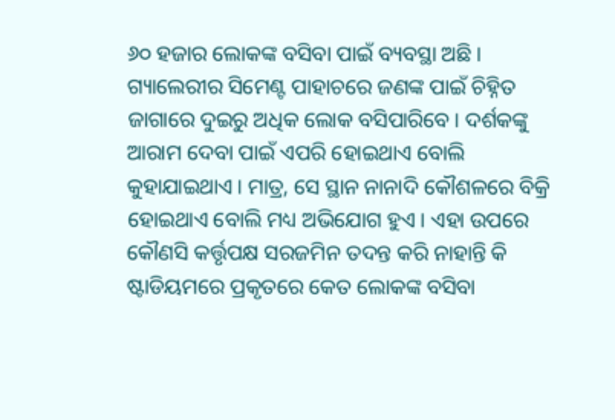୬୦ ହଜାର ଲୋକଙ୍କ ବସିବା ପାଇଁ ବ୍ୟବସ୍ଥା ଅଛି। ଗ୍ୟାଲେରୀର ସିମେଣ୍ଟ ପାହାଚରେ ଜଣଙ୍କ ପାଇଁ ଚିହ୍ନିତ ଜାଗାରେ ଦୁଇରୁ ଅଧିକ ଲୋକ ବସିପାରିବେ। ଦର୍ଶକଙ୍କୁ ଆରାମ ଦେବା ପାଇଁ ଏପରି ହୋଇଥାଏ ବୋଲି କୁହାଯାଇଥାଏ। ମାତ୍ର, ସେ ସ୍ଥାନ ନାନାଦି କୌଶଳରେ ବିକ୍ରି ହୋଇଥାଏ ବୋଲି ମଧ୍ୟ ଅଭିଯୋଗ ହୁଏ। ଏହା ଉପରେ କୌଣସି କର୍ତ୍ତୃପକ୍ଷ ସରଜମିନ ତଦନ୍ତ କରି ନାହାନ୍ତି କି ଷ୍ଟାଡିୟମରେ ପ୍ରକୃତରେ କେତ ଲୋକଙ୍କ ବସିବା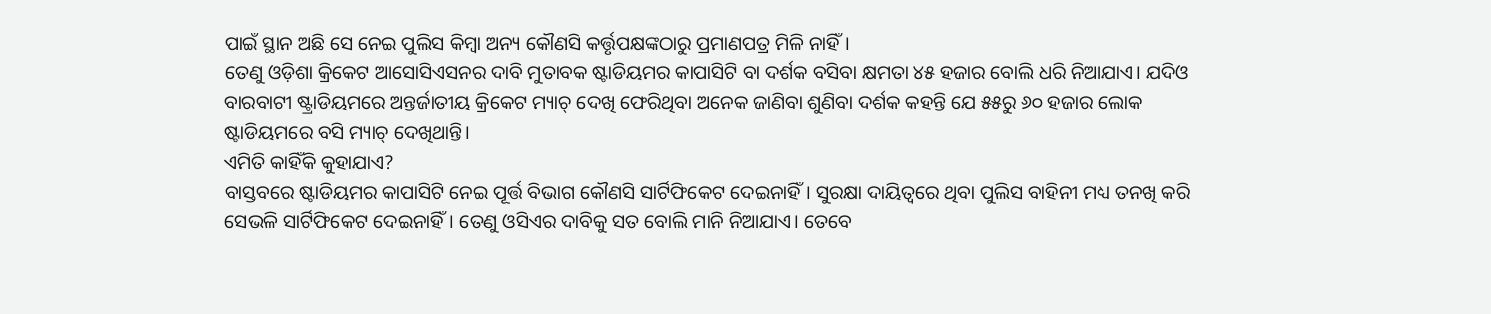ପାଇଁ ସ୍ଥାନ ଅଛି ସେ ନେଇ ପୁଲିସ କିମ୍ବା ଅନ୍ୟ କୌଣସି କର୍ତ୍ତୃପକ୍ଷଙ୍କଠାରୁ ପ୍ରମାଣପତ୍ର ମିଳି ନାହିଁ।
ତେଣୁ ଓଡ଼ିଶା କ୍ରିକେଟ ଆସୋସିଏସନର ଦାବି ମୁତାବକ ଷ୍ଟାଡିୟମର କାପାସିଟି ବା ଦର୍ଶକ ବସିବା କ୍ଷମତା ୪୫ ହଜାର ବୋଲି ଧରି ନିଆଯାଏ। ଯଦିଓ ବାରବାଟୀ ଷ୍ଟ୍ରାଡିୟମରେ ଅନ୍ତର୍ଜାତୀୟ କ୍ରିକେଟ ମ୍ୟାଚ୍ ଦେଖି ଫେରିଥିବା ଅନେକ ଜାଣିବା ଶୁଣିବା ଦର୍ଶକ କହନ୍ତି ଯେ ୫୫ରୁ ୬୦ ହଜାର ଲୋକ ଷ୍ଟାଡିୟମରେ ବସି ମ୍ୟାଚ୍ ଦେଖିଥାନ୍ତି।
ଏମିତି କାହିଁକି କୁହାଯାଏ?
ବାସ୍ତବରେ ଷ୍ଟାଡିୟମର କାପାସିଟି ନେଇ ପୂର୍ତ୍ତ ବିଭାଗ କୌଣସି ସାର୍ଟିଫିକେଟ ଦେଇନାହିଁ। ସୁରକ୍ଷା ଦାୟିତ୍ୱରେ ଥିବା ପୁଲିସ ବାହିନୀ ମଧ୍ୟ ତନଖି କରି ସେଭଳି ସାର୍ଟିଫିକେଟ ଦେଇନାହିଁ। ତେଣୁ ଓସିଏର ଦାବିକୁ ସତ ବୋଲି ମାନି ନିଆଯାଏ। ତେବେ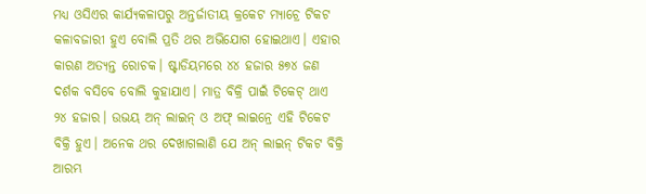ମଧ୍ୟ ଓସିଏର କାର୍ଯ୍ୟକଳାପରୁ ଅନ୍ତର୍ଜାତୀୟ କ୍ରକେଟ ମ୍ୟାଚ୍ରେ ଟିକଟ କଳାବଜାରୀ ହୁଏ ବୋଲି ପ୍ରତି ଥର ଅଭିଯୋଗ ହୋଇଥାଏ। ଏହାର କାରଣ ଅତ୍ୟନ୍ତ ରୋଚକ। ଷ୍ଟାଡିୟମରେ ୪୪ ହଜାର ୫୭୪ ଜଣ ଦର୍ଶକ ବସିବେ ବୋଲି କୁହାଯାଏ। ମାତ୍ର ବିକ୍ରି ପାଇଁ ଟିକେଟ୍ ଥାଏ ୨୪ ହଜାର। ଉଭୟ ଅନ୍ ଲାଇନ୍ ଓ ଅଫ୍ ଲାଇନ୍ରେ ଏହି ଟିକେଟ ବିକ୍ରି ହୁଏ। ଅନେକ ଥର ଦେଖାଗଲାଣି ଯେ ଅନ୍ ଲାଇନ୍ ଟିକଟ ବିକ୍ରି ଆରମ୍ଭ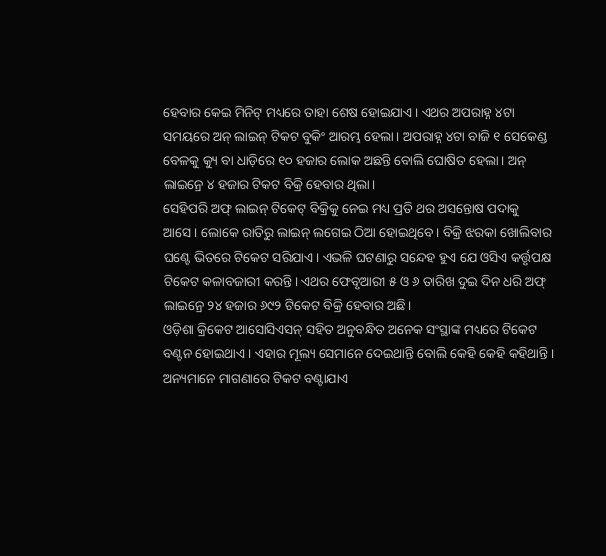ହେବାର କେଇ ମିନିଟ୍ ମଧ୍ୟରେ ତାହା ଶେଷ ହୋଇଯାଏ। ଏଥର ଅପରାହ୍ନ ୪ଟା ସମୟରେ ଅନ୍ ଲାଇନ୍ ଟିକଟ ବୁକିଂ ଆରମ୍ଭ ହେଲା। ଅପରାହ୍ନ ୪ଟା ବାଜି ୧ ସେକେଣ୍ଡ ବେଳକୁ କ୍ୟୁ ବା ଧାଡ଼ିରେ ୧୦ ହଜାର ଲୋକ ଅଛନ୍ତି ବୋଲି ଘୋଷିତ ହେଲା। ଅନ୍ ଲାଇନ୍ରେ ୪ ହଜାର ଟିକଟ ବିକ୍ରି ହେବାର ଥିଲା।
ସେହିପରି ଅଫ୍ ଲାଇନ୍ ଟିକେଟ୍ ବିକ୍ରିକୁ ନେଇ ମଧ୍ୟ ପ୍ରତି ଥର ଅସନ୍ତୋଷ ପଦାକୁ ଆସେ। ଲୋକେ ରାତିରୁ ଲାଇନ୍ ଲଗେଇ ଠିଆ ହୋଇଥିବେ। ବିକ୍ରି ଝରକା ଖୋଲିବାର ଘଣ୍ଟେ ଭିତରେ ଟିକେଟ ସରିଯାଏ। ଏଭଳି ଘଟଣାରୁ ସନ୍ଦେହ ହୁଏ ଯେ ଓସିଏ କର୍ତ୍ତୃପକ୍ଷ ଟିକେଟ କଳାବଜାରୀ କରନ୍ତି। ଏଥର ଫେବୃଆରୀ ୫ ଓ ୬ ତାରିଖ ଦୁଇ ଦିନ ଧରି ଅଫ୍ ଲାଇନ୍ରେ ୨୪ ହଜାର ୬୯୨ ଟିକେଟ ବିକ୍ରି ହେବାର ଅଛି।
ଓଡ଼ିଶା କ୍ରିକେଟ ଆସୋସିଏସନ୍ ସହିତ ଅନୁବନ୍ଧିତ ଅନେକ ସଂସ୍ଥାଙ୍କ ମଧ୍ୟରେ ଟିକେଟ ବଣ୍ଟନ ହୋଇଥାଏ। ଏହାର ମୂଲ୍ୟ ସେମାନେ ଦେଇଥାନ୍ତି ବୋଲି କେହି କେହି କହିଥାନ୍ତି। ଅନ୍ୟମାନେ ମାଗଣାରେ ଟିକଟ ବଣ୍ଟାଯାଏ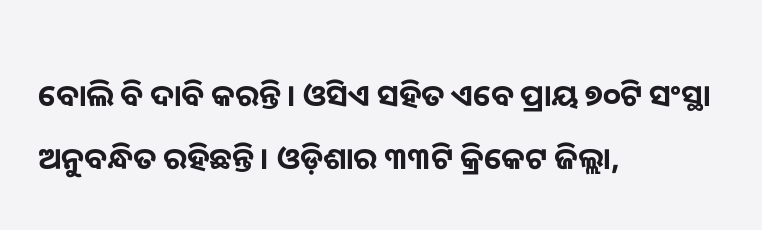ବୋଲି ବି ଦାବି କରନ୍ତି। ଓସିଏ ସହିତ ଏବେ ପ୍ରାୟ ୭୦ଟି ସଂସ୍ଥା ଅନୁବନ୍ଧିତ ରହିଛନ୍ତି। ଓଡ଼ିଶାର ୩୩ଟି କ୍ରିକେଟ ଜିଲ୍ଲା,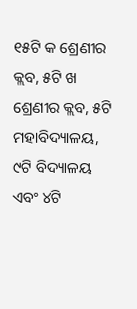୧୫ଟି କ ଶ୍ରେଣୀର କ୍ଲବ, ୫ଟି ଖ ଶ୍ରେଣୀର କ୍ଲବ, ୫ଟି ମହାବିଦ୍ୟାଳୟ, ୯ଟି ବିଦ୍ୟାଳୟ ଏବଂ ୪ଟି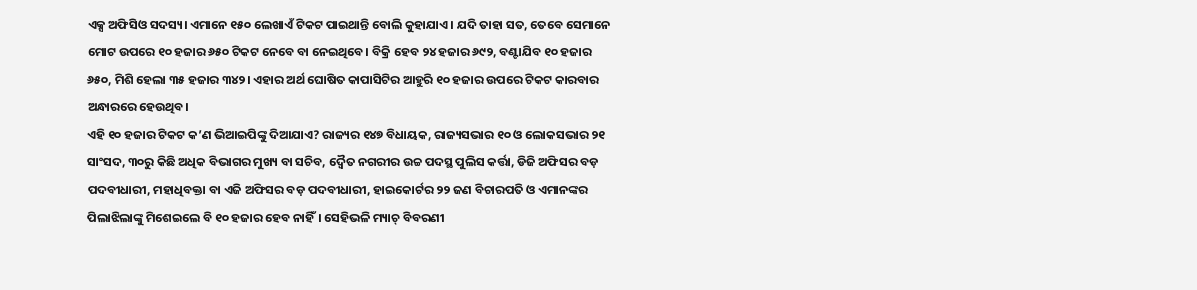ଏକ୍ସ ଅଫିସିଓ ସଦସ୍ୟ। ଏମାନେ ୧୫୦ ଲେଖାଏଁ ଟିକଟ ପାଇଥାନ୍ତି ବୋଲି କୁହାଯାଏ। ଯଦି ତାହା ସତ, ତେବେ ସେମାନେ ମୋଟ ଉପରେ ୧୦ ହଜାର ୬୫୦ ଟିକଟ ନେବେ ବା ନେଇଥିବେ। ବିକ୍ରି ହେବ ୨୪ ହଜାର ୬୯୨, ବଣ୍ଟାଯିବ ୧୦ ହଜାର ୬୫୦, ମିଶି ହେଲା ୩୫ ହଜାର ୩୪୨। ଏହାର ଅର୍ଥ ଘୋଷିତ କାପାସିଟିର ଆହୁରି ୧୦ ହଜାର ଉପରେ ଟିକଟ କାରବାର ଅନ୍ଧାରରେ ହେଉଥିବ।
ଏହି ୧୦ ହଜାର ଟିକଟ କ’ଣ ଭିଆଇପିଙ୍କୁ ଦିଆଯାଏ? ରାଜ୍ୟର ୧୪୭ ବିଧାୟକ, ରାଜ୍ୟସଭାର ୧୦ ଓ ଲୋକସଭାର ୨୧ ସାଂସଦ, ୩୦ରୁ କିଛି ଅଧିକ ବିଭାଗର ମୁଖ୍ୟ ବା ସଚିବ, ଦ୍ୱୈତ ନଗରୀର ଉଚ୍ଚ ପଦସ୍ଥ ପୁଲିସ କର୍ତ୍ତା, ଡିଜି ଅଫିସର ବଡ଼ ପଦବୀଧାରୀ, ମହାଧିବକ୍ତା ବା ଏଜି ଅଫିସର ବଡ଼ ପଦବୀଧାରୀ, ହାଇକୋର୍ଟର ୨୨ ଜଣ ବିଚାରପତି ଓ ଏମାନଙ୍କର ପିଲାଝିଲାଙ୍କୁ ମିଶେଇଲେ ବି ୧୦ ହଜାର ହେବ ନାହିଁ। ସେହିଭଳି ମ୍ୟାଚ୍ ବିବରଣୀ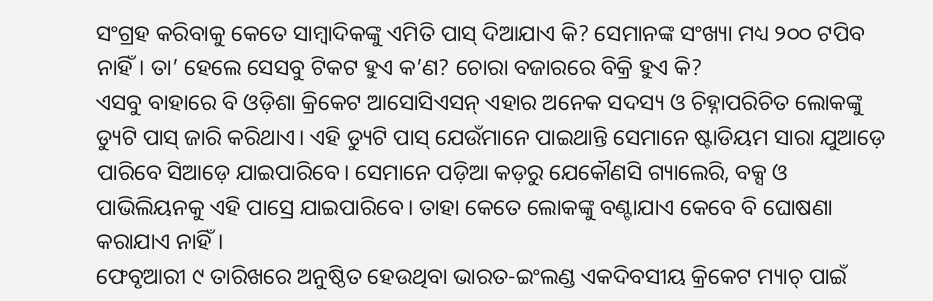ସଂଗ୍ରହ କରିବାକୁ କେତେ ସାମ୍ବାଦିକଙ୍କୁ ଏମିତି ପାସ୍ ଦିଆଯାଏ କି? ସେମାନଙ୍କ ସଂଖ୍ୟା ମଧ୍ୟ ୨୦୦ ଟପିବ ନାହିଁ। ତା’ ହେଲେ ସେସବୁ ଟିକଟ ହୁଏ କ’ଣ? ଚୋରା ବଜାରରେ ବିକ୍ରି ହୁଏ କି?
ଏସବୁ ବାହାରେ ବି ଓଡ଼ିଶା କ୍ରିକେଟ ଆସୋସିଏସନ୍ ଏହାର ଅନେକ ସଦସ୍ୟ ଓ ଚିହ୍ନାପରିଚିତ ଲୋକଙ୍କୁ ଡ୍ୟୁଟି ପାସ୍ ଜାରି କରିଥାଏ। ଏହି ଡ୍ୟୁଟି ପାସ୍ ଯେଉଁମାନେ ପାଇଥାନ୍ତି ସେମାନେ ଷ୍ଟାଡିୟମ ସାରା ଯୁଆଡ଼େ ପାରିବେ ସିଆଡ଼େ ଯାଇପାରିବେ। ସେମାନେ ପଡ଼ିଆ କଡ଼ରୁ ଯେକୌଣସି ଗ୍ୟାଲେରି, ବକ୍ସ ଓ ପାଭିଲିୟନକୁ ଏହି ପାସ୍ରେ ଯାଇପାରିବେ। ତାହା କେତେ ଲୋକଙ୍କୁ ବଣ୍ଟାଯାଏ କେବେ ବି ଘୋଷଣା କରାଯାଏ ନାହିଁ।
ଫେବୃଆରୀ ୯ ତାରିଖରେ ଅନୁଷ୍ଠିତ ହେଉଥିବା ଭାରତ-ଇଂଲଣ୍ଡ ଏକଦିବସୀୟ କ୍ରିକେଟ ମ୍ୟାଚ୍ ପାଇଁ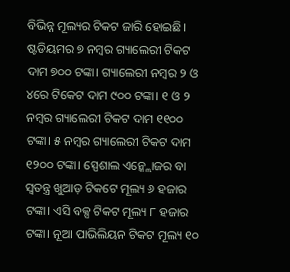ବିଭିନ୍ନ ମୂଲ୍ୟର ଟିକଟ ଜାରି ହୋଇଛି। ଷ୍ଟଡିୟମର ୭ ନମ୍ବର ଗ୍ୟାଲେରୀ ଟିକଟ ଦାମ ୭୦୦ ଟଙ୍କା। ଗ୍ୟାଲେରୀ ନମ୍ବର ୨ ଓ ୪ରେ ଟିକେଟ ଦାମ ୯୦୦ ଟଙ୍କା। ୧ ଓ ୨ ନମ୍ବର ଗ୍ୟାଲେରୀ ଟିକଟ ଦାମ ୧୧୦୦ ଟଙ୍କା। ୫ ନମ୍ବର ଗ୍ୟାଲେରୀ ଟିକଟ ଦାମ ୧୨୦୦ ଟଙ୍କା। ସ୍ପେଶାଲ ଏନ୍କ୍ଲୋଜର ବା ସ୍ୱତନ୍ତ୍ର ଖୁଆଡ଼ ଟିକଟେ ମୂଲ୍ୟ ୬ ହଜାର ଟଙ୍କା। ଏସି ବକ୍ସ ଟିକଟ ମୂଲ୍ୟ ୮ ହଜାର ଟଙ୍କା। ନୂଆ ପାଭିଲିୟନ ଟିକଟ ମୂଲ୍ୟ ୧୦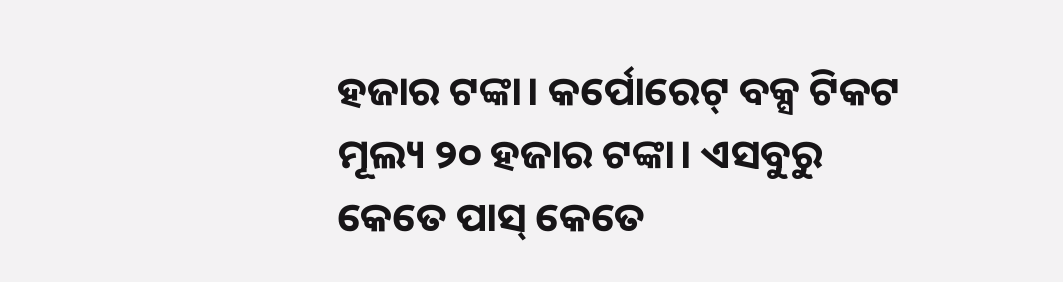ହଜାର ଟଙ୍କା। କର୍ପୋରେଟ୍ ବକ୍ସ ଟିକଟ ମୂଲ୍ୟ ୨୦ ହଜାର ଟଙ୍କା। ଏସବୁରୁ କେତେ ପାସ୍ କେତେ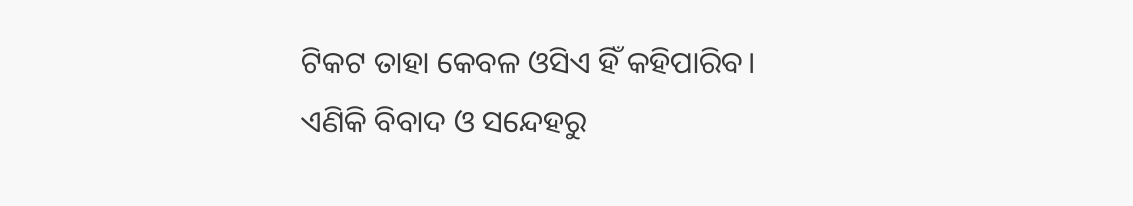ଟିକଟ ତାହା କେବଳ ଓସିଏ ହିଁ କହିପାରିବ। ଏଣିକି ବିବାଦ ଓ ସନ୍ଦେହରୁ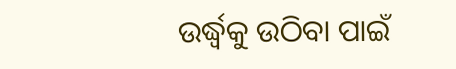ଉର୍ଦ୍ଧ୍ୱକୁ ଉଠିବା ପାଇଁ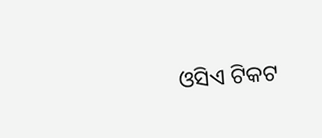ଓସିଏ ଟିକଟ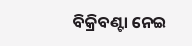ବିକ୍ରିବଣ୍ଟା ନେଇ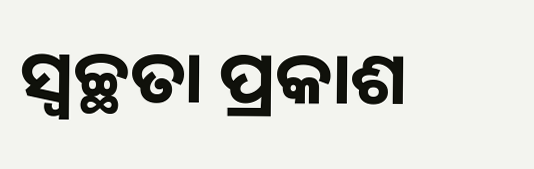ସ୍ୱଚ୍ଛତା ପ୍ରକାଶ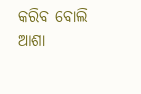କରିବ ବୋଲି ଆଶା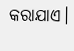କରାଯାଏ।